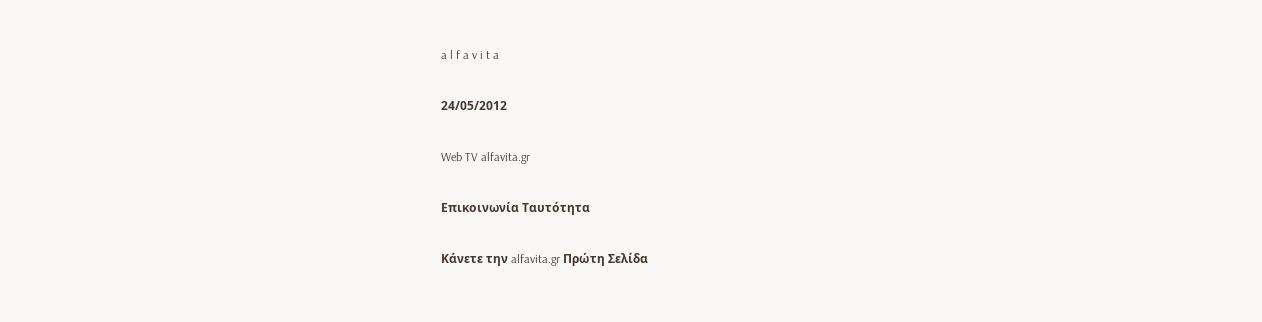a l f a v i t a

24/05/2012

Web TV alfavita.gr

Επικοινωνία Ταυτότητα

Κάνετε την alfavita.gr Πρώτη Σελίδα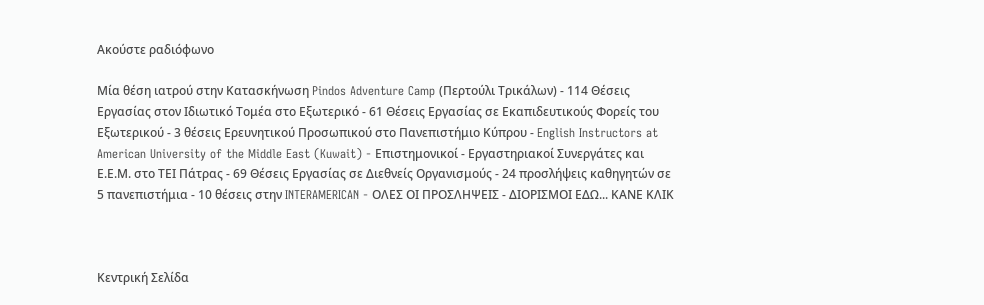Ακούστε ραδιόφωνο

Mία θέση ιατρού στην Κατασκήνωση Pindos Adventure Camp (Περτούλι Τρικάλων) - 114 Θέσεις Εργασίας στον Ιδιωτικό Τομέα στο Εξωτερικό - 61 Θέσεις Εργασίας σε Εκαπιδευτικούς Φορείς του Εξωτερικού - 3 θέσεις Ερευνητικού Προσωπικού στο Πανεπιστήμιο Κύπρου - English Instructors at American University of the Middle East (Kuwait) - Επιστημονικοί - Εργαστηριακοί Συνεργάτες και Ε.Ε.Μ. στο ΤΕΙ Πάτρας - 69 Θέσεις Εργασίας σε Διεθνείς Οργανισμούς - 24 προσλήψεις καθηγητών σε 5 πανεπιστήμια - 10 θέσεις στην INTERAMERICAN - ΟΛΕΣ ΟΙ ΠΡΟΣΛΗΨΕΙΣ - ΔΙΟΡΙΣΜΟΙ ΕΔΩ... ΚΑΝΕ ΚΛΙΚ



Κεντρική Σελίδα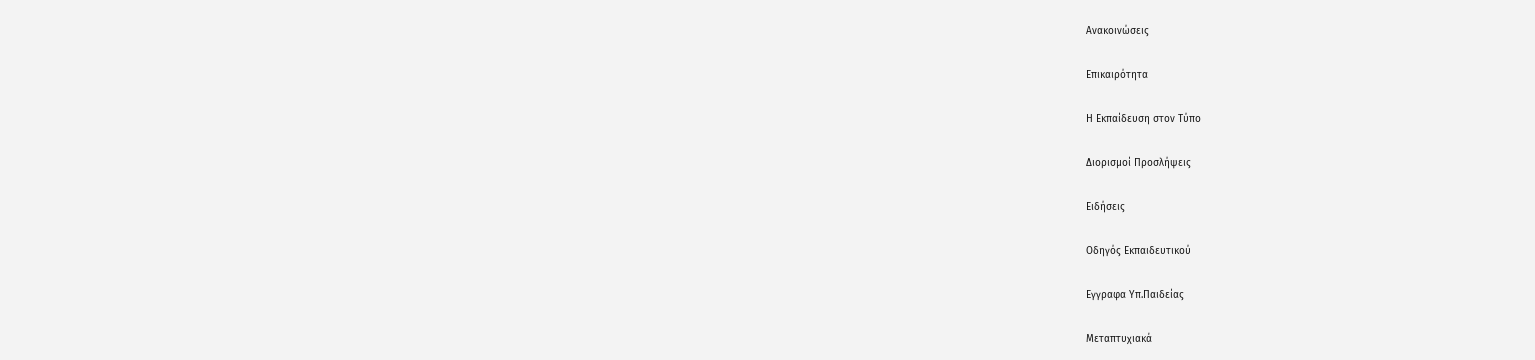Ανακοινώσεις

Επικαιρότητα

Η Εκπαίδευση στον Τύπο

Διορισμοί Προσλήψεις

Ειδήσεις

Οδηγός Εκπαιδευτικού

Εγγραφα Υπ.Παιδείας

Μεταπτυχιακά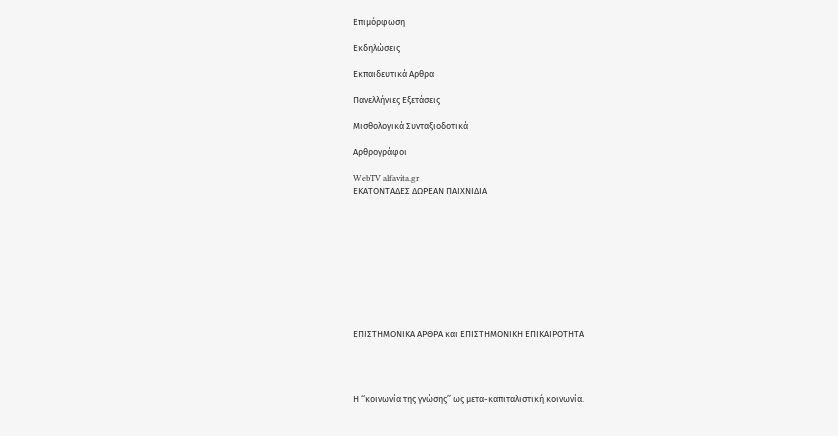Επιμόρφωση

Εκδηλώσεις

Εκπαιδευτικά Αρθρα

Πανελλήνιες Εξετάσεις

Μισθολογικά Συνταξιοδοτικά

Αρθρογράφοι

WebTV alfavita.gr
ΕΚΑΤΟΝΤΑΔΕΣ ΔΩΡΕΑΝ ΠΑΙΧΝΙΔΙΑ










ΕΠΙΣΤΗΜΟΝΙΚΑ ΑΡΘΡΑ και ΕΠΙΣΤΗΜΟΝΙΚΗ ΕΠΙΚΑΙΡΟΤΗΤΑ




Η ‘‘κοινωνία της γνώσης’’ ως μετα-καπιταλιστική κοινωνία.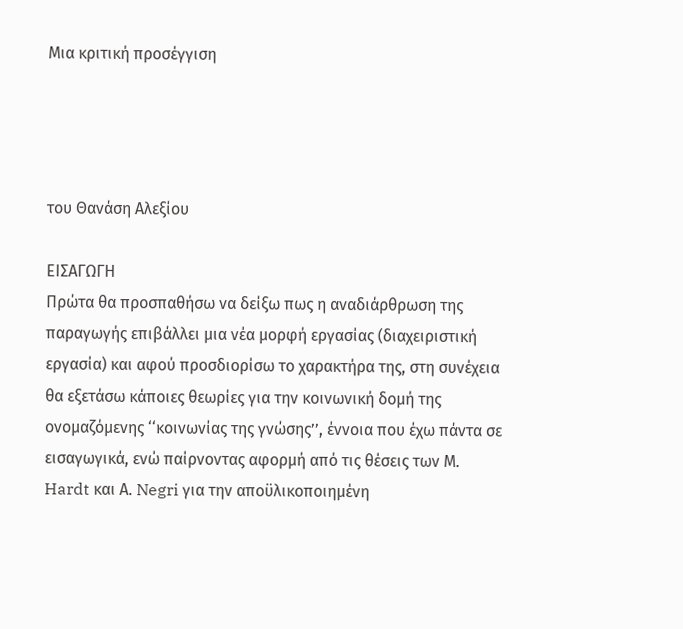Μια κριτική προσέγγιση




του Θανάση Αλεξίου

EΙΣΑΓΩΓΗ
Πρώτα θα προσπαθήσω να δείξω πως η αναδιάρθρωση της παραγωγής επιβάλλει μια νέα μορφή εργασίας (διαχειριστική εργασία) και αφού προσδιορίσω το χαρακτήρα της, στη συνέχεια θα εξετάσω κάποιες θεωρίες για την κοινωνική δομή της ονομαζόμενης ‘‘κοινωνίας της γνώσης’’, έννοια που έχω πάντα σε εισαγωγικά, ενώ παίρνοντας αφορμή από τις θέσεις των Μ. Hardt και Α. Negri για την αποϋλικοποιημένη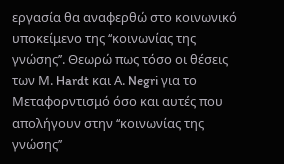εργασία θα αναφερθώ στο κοινωνικό υποκείμενο της ‘‘κοινωνίας της γνώσης’’. Θεωρώ πως τόσο οι θέσεις των Μ. Hardt και Α. Negri για το Μεταφορντισμό όσο και αυτές που απολήγουν στην ‘‘κοινωνίας της γνώσης’’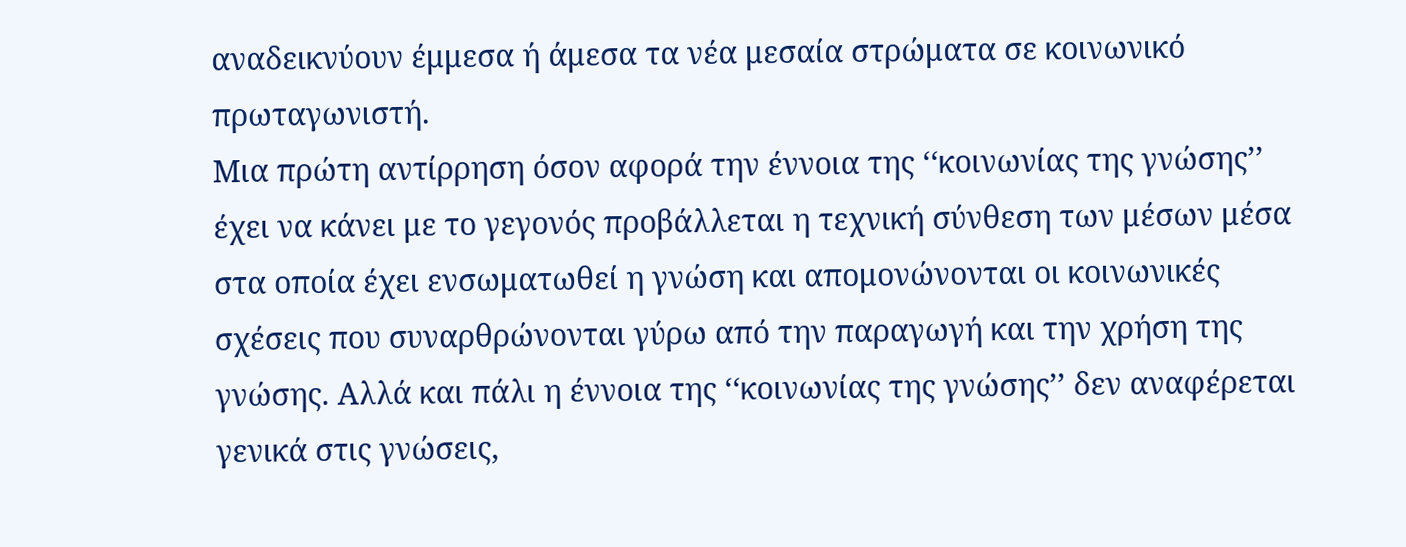αναδεικνύουν έμμεσα ή άμεσα τα νέα μεσαία στρώματα σε κοινωνικό πρωταγωνιστή.
Μια πρώτη αντίρρηση όσον αφορά την έννοια της ‘‘κοινωνίας της γνώσης’’ έχει να κάνει με το γεγονός προβάλλεται η τεχνική σύνθεση των μέσων μέσα στα οποία έχει ενσωματωθεί η γνώση και απομονώνονται οι κοινωνικές σχέσεις που συναρθρώνονται γύρω από την παραγωγή και την χρήση της γνώσης. Αλλά και πάλι η έννοια της ‘‘κοινωνίας της γνώσης’’ δεν αναφέρεται γενικά στις γνώσεις,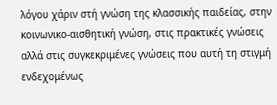λόγου χάριν στή γνώση της κλασσικής παιδείας, στην κοινωνικο-αισθητική γνώση, στις πρακτικές γνώσεις αλλά στις συγκεκριμένες γνώσεις που αυτή τη στιγμή ενδεχομένως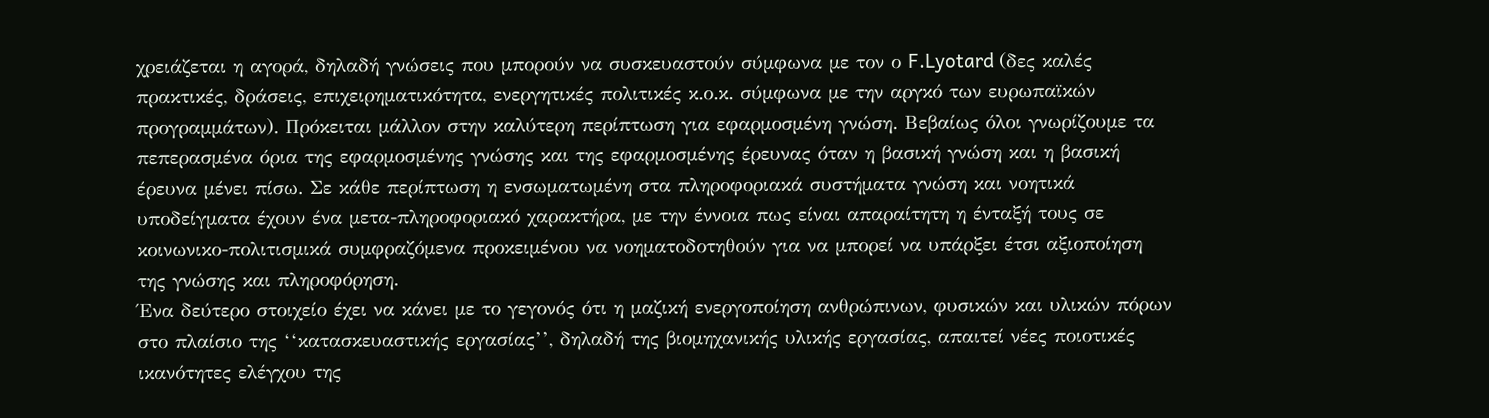χρειάζεται η αγορά, δηλαδή γνώσεις που μπορούν να συσκευαστούν σύμφωνα με τον ο F.Lyotard (δες καλές πρακτικές, δράσεις, επιχειρηματικότητα, ενεργητικές πολιτικές κ.ο.κ. σύμφωνα με την αργκό των ευρωπαϊκών προγραμμάτων). Πρόκειται μάλλον στην καλύτερη περίπτωση για εφαρμοσμένη γνώση. Βεβαίως όλοι γνωρίζουμε τα πεπερασμένα όρια της εφαρμοσμένης γνώσης και της εφαρμοσμένης έρευνας όταν η βασική γνώση και η βασική έρευνα μένει πίσω. Σε κάθε περίπτωση η ενσωματωμένη στα πληροφοριακά συστήματα γνώση και νοητικά υποδείγματα έχουν ένα μετα-πληροφοριακό χαρακτήρα, με την έννοια πως είναι απαραίτητη η ένταξή τους σε κοινωνικο-πολιτισμικά συμφραζόμενα προκειμένου να νοηματοδοτηθούν για να μπορεί να υπάρξει έτσι αξιοποίηση της γνώσης και πληροφόρηση.
Ένα δεύτερο στοιχείο έχει να κάνει με το γεγονός ότι η μαζική ενεργοποίηση ανθρώπινων, φυσικών και υλικών πόρων στο πλαίσιο της ‘‘κατασκευαστικής εργασίας’’, δηλαδή της βιομηχανικής υλικής εργασίας, απαιτεί νέες ποιοτικές ικανότητες ελέγχου της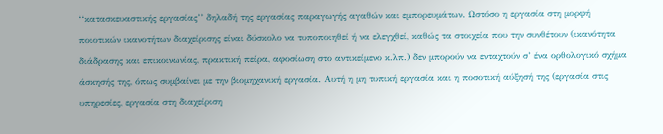‘‘κατασκευαστικής εργασίας’’ δηλαδή της εργασίας παραγωγής αγαθών και εμπορευμάτων. Ωστόσο η εργασία στη μορφή ποιοτικών ικανοτήτων διαχείρισης είναι δύσκολο να τυποποιηθεί ή να ελεγχθεί, καθώς τα στοιχεία που την συνθέτουν (ικανότητα διάδρασης και επικοινωνίας, πρακτική πείρα, αφοσίωση στο αντικείμενο κ.λπ.) δεν μπορούν να ενταχτούν σ’ ένα ορθολογικό σχήμα άσκησής της, όπως συμβαίνει με την βιομηχανική εργασία. Αυτή η μη τυπική εργασία και η ποσοτική αύξησή της (εργασία στις υπηρεσίες, εργασία στη διαχείριση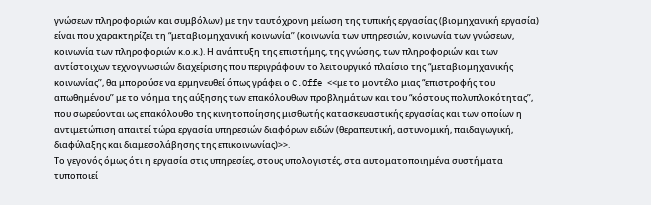γνώσεων πληροφοριών και συμβόλων) με την ταυτόχρονη μείωση της τυπικής εργασίας (βιομηχανική εργασία) είναι που χαρακτηρίζει τη “μεταβιομηχανική κοινωνία’’ (κοινωνία των υπηρεσιών, κοινωνία των γνώσεων, κοινωνία των πληροφοριών κ.ο.κ.). Η ανάπτυξη της επιστήμης, της γνώσης, των πληροφοριών και των αντίστοιχων τεχνογνωσιών διαχείρισης που περιγράφουν το λειτουργικό πλαίσιο της “μεταβιομηχανικής κοινωνίας’’, θα μπορούσε να ερμηνευθεί όπως γράφει ο C.Offe <<με το μοντέλο μιας “επιστροφής του απωθημένου’’ με το νόημα της αύξησης των επακόλουθων προβλημάτων και του “κόστους πολυπλοκότητας’’, που σωρεύονται ως επακόλουθο της κινητοποίησης μισθωτής κατασκευαστικής εργασίας και των οποίων η αντιμετώπιση απαιτεί τώρα εργασία υπηρεσιών διαφόρων ειδών (θεραπευτική, αστυνομική, παιδαγωγική, διαφύλαξης και διαμεσολάβησης της επικοινωνίας)>>.
Το γεγονός όμως ότι η εργασία στις υπηρεσίες, στους υπολογιστές, στα αυτοματοποιημένα συστήματα τυποποιεί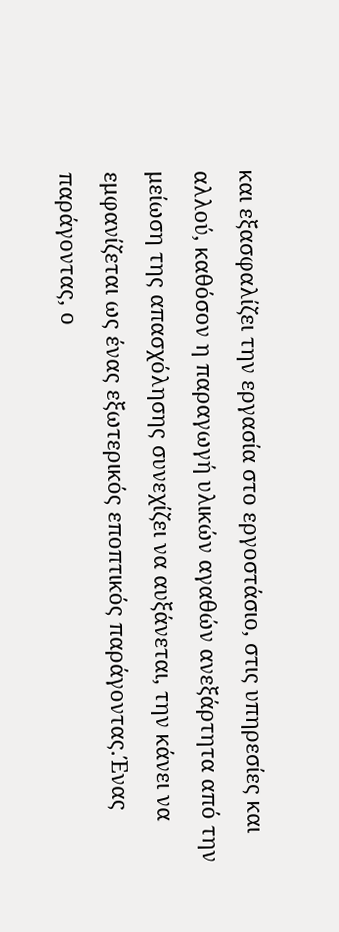και εξασφαλίζει την εργασία στο εργοστάσιο, στις υπηρεσίες και αλλού, καθόσον η παραγωγή υλικών αγαθών ανεξάρτητα από την μείωση της απασχόλησης συνεχίζει να αυξάνεται, την κάνει να εμφανίζεται ως ένας εξωτερικός εποπτικός παράγοντας.Ένας παράγοντας, ο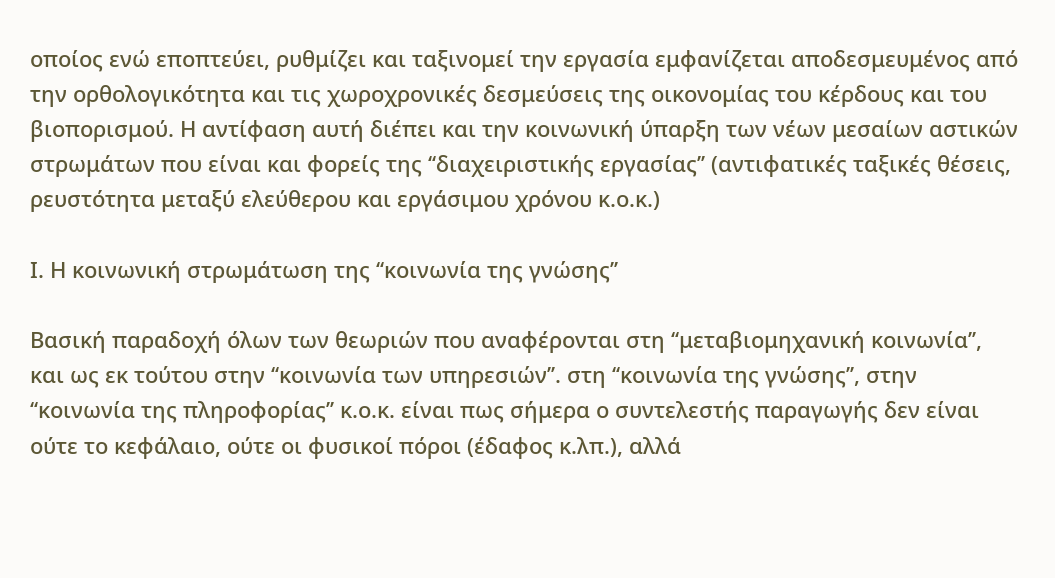οποίος ενώ εποπτεύει, ρυθμίζει και ταξινομεί την εργασία εμφανίζεται αποδεσμευμένος από την ορθολογικότητα και τις χωροχρονικές δεσμεύσεις της οικονομίας του κέρδους και του βιοπορισμού. Η αντίφαση αυτή διέπει και την κοινωνική ύπαρξη των νέων μεσαίων αστικών στρωμάτων που είναι και φορείς της ‘‘διαχειριστικής εργασίας’’ (αντιφατικές ταξικές θέσεις, ρευστότητα μεταξύ ελεύθερου και εργάσιμου χρόνου κ.ο.κ.)

Ι. Η κοινωνική στρωμάτωση της ‘‘κοινωνία της γνώσης’’

Βασική παραδοχή όλων των θεωριών που αναφέρονται στη ‘‘μεταβιομηχανική κοινωνία’’, και ως εκ τούτου στην ‘‘κοινωνία των υπηρεσιών’’. στη ‘‘κοινωνία της γνώσης’’, στην ‘‘κοινωνία της πληροφορίας’’ κ.ο.κ. είναι πως σήμερα ο συντελεστής παραγωγής δεν είναι ούτε το κεφάλαιο, ούτε οι φυσικοί πόροι (έδαφος κ.λπ.), αλλά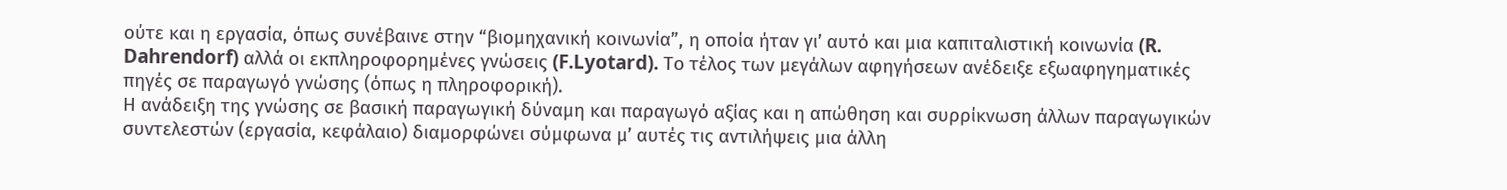ούτε και η εργασία, όπως συνέβαινε στην “βιομηχανική κοινωνία”, η οποία ήταν γι’ αυτό και μια καπιταλιστική κοινωνία (R. Dahrendorf) αλλά οι εκπληροφορημένες γνώσεις (F.Lyotard). Το τέλος των μεγάλων αφηγήσεων ανέδειξε εξωαφηγηματικές πηγές σε παραγωγό γνώσης (όπως η πληροφορική).
Η ανάδειξη της γνώσης σε βασική παραγωγική δύναμη και παραγωγό αξίας και η απώθηση και συρρίκνωση άλλων παραγωγικών συντελεστών (εργασία, κεφάλαιο) διαμορφώνει σύμφωνα μ’ αυτές τις αντιλήψεις μια άλλη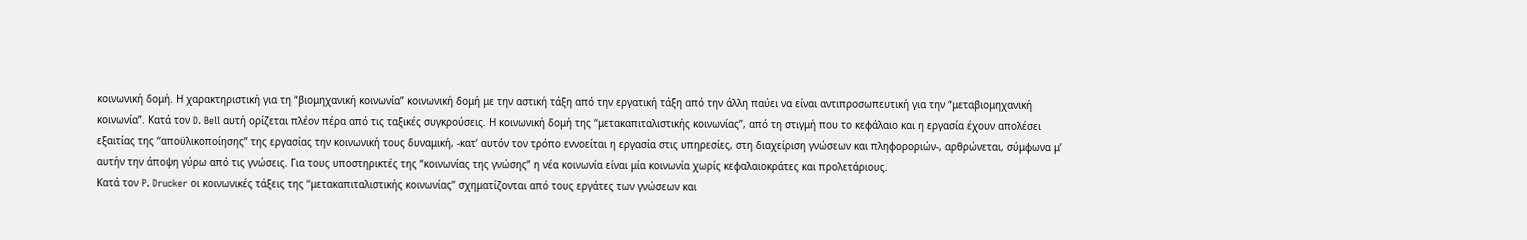κοινωνική δομή. Η χαρακτηριστική για τη “βιομηχανική κοινωνία” κοινωνική δομή με την αστική τάξη από την εργατική τάξη από την άλλη παύει να είναι αντιπροσωπευτική για την “μεταβιομηχανική κοινωνία”. Κατά τον D. Bell αυτή ορίζεται πλέον πέρα από τις ταξικές συγκρούσεις. Η κοινωνική δομή της ‘‘μετακαπιταλιστικής κοινωνίας’’, από τη στιγμή που το κεφάλαιο και η εργασία έχουν απολέσει εξαιτίας της ‘‘αποϋλικοποίησης’’ της εργασίας την κοινωνική τους δυναμική, -κατ’ αυτόν τον τρόπο εννοείται η εργασία στις υπηρεσίες, στη διαχείριση γνώσεων και πληφοροριών-, αρθρώνεται, σύμφωνα μ’ αυτήν την άποψη γύρω από τις γνώσεις. Για τους υποστηρικτές της “κοινωνίας της γνώσης” η νέα κοινωνία είναι μία κοινωνία χωρίς κεφαλαιοκράτες και προλετάριους.
Κατά τον P. Drucker οι κοινωνικές τάξεις της ‘‘μετακαπιταλιστικής κοινωνίας’’ σχηματίζονται από τους εργάτες των γνώσεων και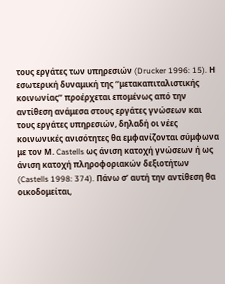τους εργάτες των υπηρεσιών (Drucker 1996: 15). Η εσωτερική δυναμική της ‘‘μετακαπιταλιστικής κοινωνίας’’ προέρχεται επομένως από την αντίθεση ανάμεσα στους εργάτες γνώσεων και τους εργάτες υπηρεσιών, δηλαδή οι νέες κοινωνικές ανισότητες θα εμφανίζονται σύμφωνα με τον Μ. Castells ως άνιση κατοχή γνώσεων ή ως άνιση κατοχή πληροφοριακών δεξιοτήτων (Castells 1998: 374). Πάνω σ’ αυτή την αντίθεση θα οικοδομείται,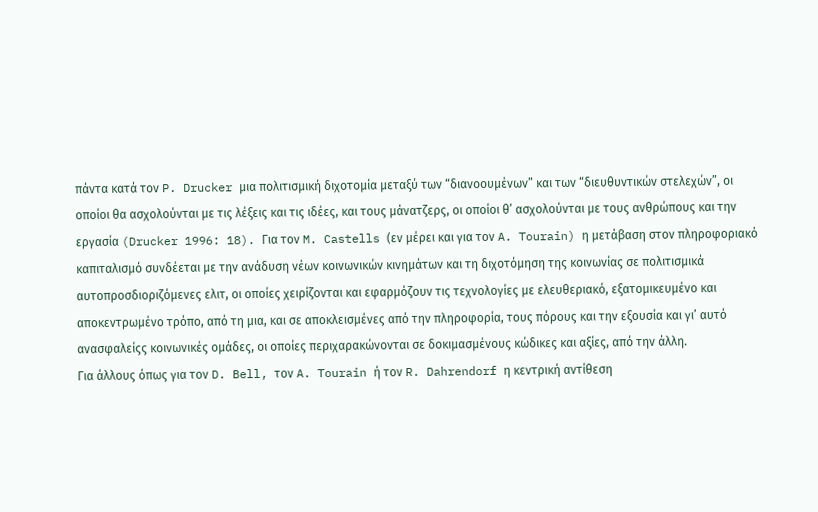πάντα κατά τον P. Drucker μια πολιτισμική διχοτομία μεταξύ των “διανοουμένων” και των “διευθυντικών στελεχών”, οι οποίοι θα ασχολούνται με τις λέξεις και τις ιδέες, και τους μάνατζερς, οι οποίοι θ’ ασχολούνται με τους ανθρώπους και την εργασία (Drucker 1996: 18). Για τον M. Castells (εν μέρει και για τον A. Tourain) η μετάβαση στον πληροφοριακό καπιταλισμό συνδέεται με την ανάδυση νέων κοινωνικών κινημάτων και τη διχοτόμηση της κοινωνίας σε πολιτισμικά αυτοπροσδιοριζόμενες ελιτ, οι οποίες χειρίζονται και εφαρμόζουν τις τεχνολογίες με ελευθεριακό, εξατομικευμένο και αποκεντρωμένο τρόπο, από τη μια, και σε αποκλεισμένες από την πληροφορία, τους πόρους και την εξουσία και γι’ αυτό ανασφαλείςς κοινωνικές ομάδες, οι οποίες περιχαρακώνονται σε δοκιμασμένους κώδικες και αξίες, από την άλλη.
Για άλλους όπως για τον D. Bell, τον A. Tourain ή τον R. Dahrendorf η κεντρική αντίθεση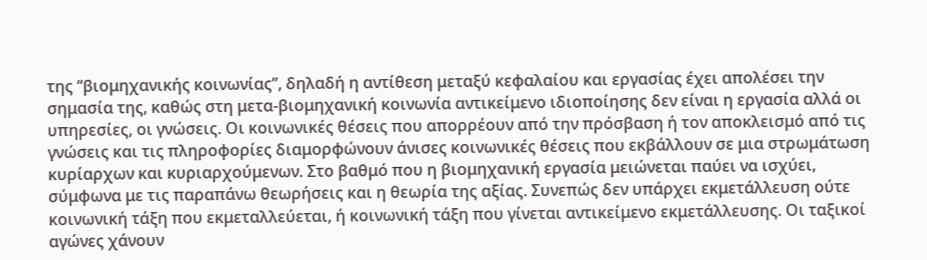της ‘‘βιομηχανικής κοινωνίας’’, δηλαδή η αντίθεση μεταξύ κεφαλαίου και εργασίας έχει απολέσει την σημασία της, καθώς στη μετα-βιομηχανική κοινωνία αντικείμενο ιδιοποίησης δεν είναι η εργασία αλλά οι υπηρεσίες, οι γνώσεις. Οι κοινωνικές θέσεις που απορρέουν από την πρόσβαση ή τον αποκλεισμό από τις γνώσεις και τις πληροφορίες διαμορφώνουν άνισες κοινωνικές θέσεις που εκβάλλουν σε μια στρωμάτωση κυρίαρχων και κυριαρχούμενων. Στο βαθμό που η βιομηχανική εργασία μειώνεται παύει να ισχύει, σύμφωνα με τις παραπάνω θεωρήσεις και η θεωρία της αξίας. Συνεπώς δεν υπάρχει εκμετάλλευση ούτε κοινωνική τάξη που εκμεταλλεύεται, ή κοινωνική τάξη που γίνεται αντικείμενο εκμετάλλευσης. Οι ταξικοί αγώνες χάνουν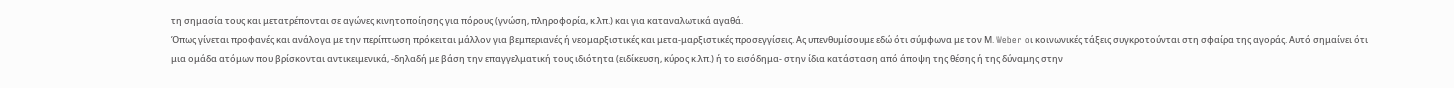τη σημασία τους και μετατρέπονται σε αγώνες κινητοποίησης για πόρους (γνώση, πληροφορία, κ.λπ.) και για καταναλωτικά αγαθά.
Όπως γίνεται προφανές και ανάλογα με την περίπτωση πρόκειται μάλλον για βεμπεριανές ή νεομαρξιστικές και μετα-μαρξιστικές προσεγγίσεις. Ας υπενθυμίσουμε εδώ ότι σύμφωνα με τον Μ. Weber oι κοινωνικές τάξεις συγκροτούνται στη σφαίρα της αγοράς. Αυτό σημαίνει ότι μια ομάδα ατόμων που βρίσκονται αντικειμενικά, -δηλαδή με βάση την επαγγελματική τους ιδιότητα (ειδίκευση, κύρος κ.λπ.) ή το εισόδημα- στην ίδια κατάσταση από άποψη της θέσης ή της δύναμης στην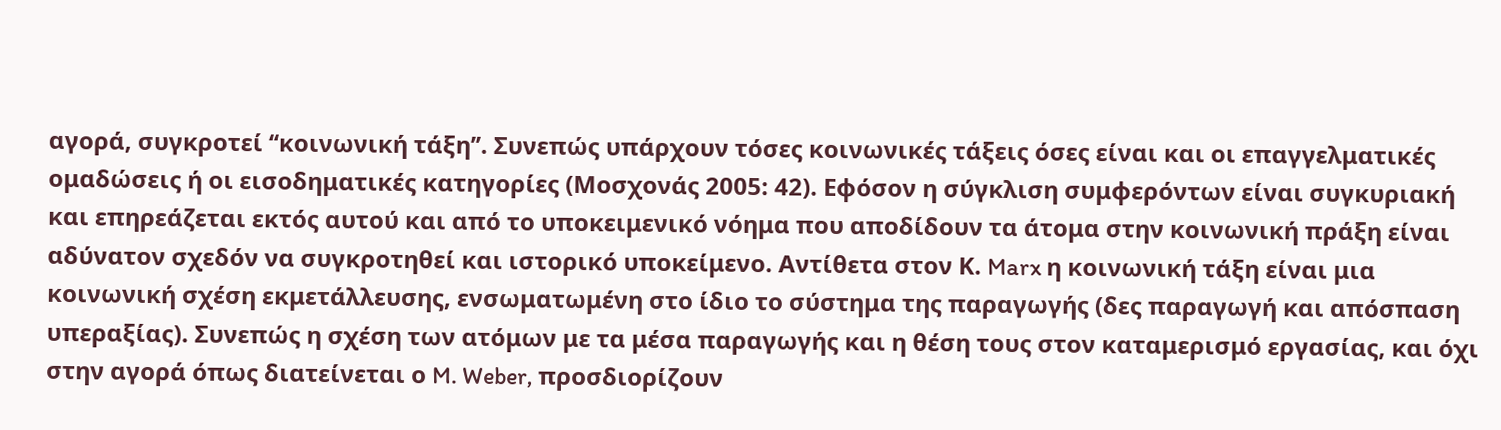αγορά, συγκροτεί ‘‘κοινωνική τάξη’’. Συνεπώς υπάρχουν τόσες κοινωνικές τάξεις όσες είναι και οι επαγγελματικές ομαδώσεις ή οι εισοδηματικές κατηγορίες (Μοσχονάς 2005: 42). Εφόσον η σύγκλιση συμφερόντων είναι συγκυριακή και επηρεάζεται εκτός αυτού και από το υποκειμενικό νόημα που αποδίδουν τα άτομα στην κοινωνική πράξη είναι αδύνατον σχεδόν να συγκροτηθεί και ιστορικό υποκείμενο. Αντίθετα στον Κ. Marx η κοινωνική τάξη είναι μια κοινωνική σχέση εκμετάλλευσης, ενσωματωμένη στο ίδιο το σύστημα της παραγωγής (δες παραγωγή και απόσπαση υπεραξίας). Συνεπώς η σχέση των ατόμων με τα μέσα παραγωγής και η θέση τους στον καταμερισμό εργασίας, και όχι στην αγορά όπως διατείνεται ο M. Weber, προσδιορίζουν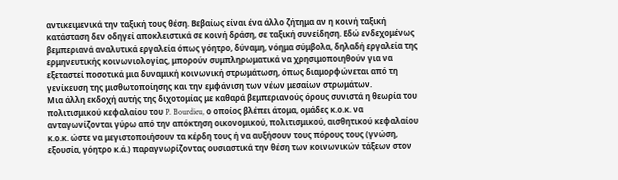αντικειμενικά την ταξική τους θέση. Βεβαίως είναι ένα άλλο ζήτημα αν η κοινή ταξική κατάσταση δεν οδηγεί αποκλειστικά σε κοινή δράση, σε ταξική συνείδηση. Εδώ ενδεχομένως βεμπεριανά αναλυτικά εργαλεία όπως γόητρο, δύναμη, νόημα σύμβολα, δηλαδή εργαλεία της ερμηνευτικής κοινωνιολογίας, μπορούν συμπληρωματικά να χρησιμοποιηθούν για να εξεταστεί ποσοτικά μια δυναμική κοινωνική στρωμάτωση, όπως διαμορφώνεται από τη γενίκευση της μισθωτοποίησης και την εμφάνιση των νέων μεσαίων στρωμάτων.
Μια άλλη εκδοχή αυτής της διχοτομίας με καθαρά βεμπεριανούς όρους συνιστά η θεωρία του πολιτισμικού κεφαλαίου του P. Bourdieu, ο οποίος βλέπει άτομα, ομάδες κ.ο.κ. να ανταγωνίζονται γύρω από την απόκτηση οικονομικού, πολιτισμικού, αισθητικού κεφαλαίου κ.ο.κ. ώστε να μεγιστοποιήσουν τα κέρδη τους ή να αυξήσουν τους πόρους τους (γνώση, εξουσία, γόητρο κ.ά.) παραγνωρίζοντας ουσιαστικά την θέση των κοινωνικών τάξεων στον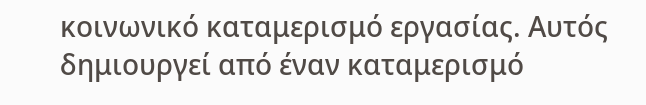κοινωνικό καταμερισμό εργασίας. Αυτός δημιουργεί από έναν καταμερισμό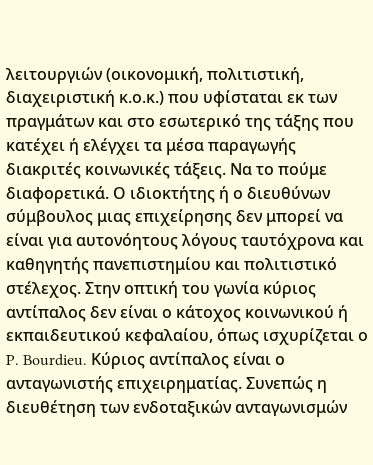λειτουργιών (οικονομική, πολιτιστική, διαχειριστική κ.ο.κ.) που υφίσταται εκ των πραγμάτων και στο εσωτερικό της τάξης που κατέχει ή ελέγχει τα μέσα παραγωγής διακριτές κοινωνικές τάξεις. Να το πούμε διαφορετικά. Ο ιδιοκτήτης ή ο διευθύνων σύμβουλος μιας επιχείρησης δεν μπορεί να είναι για αυτονόητους λόγους ταυτόχρονα και καθηγητής πανεπιστημίου και πολιτιστικό στέλεχος. Στην οπτική του γωνία κύριος αντίπαλος δεν είναι ο κάτοχος κοινωνικού ή εκπαιδευτικού κεφαλαίου, όπως ισχυρίζεται ο P. Bourdieu. Κύριος αντίπαλος είναι ο ανταγωνιστής επιχειρηματίας. Συνεπώς η διευθέτηση των ενδοταξικών ανταγωνισμών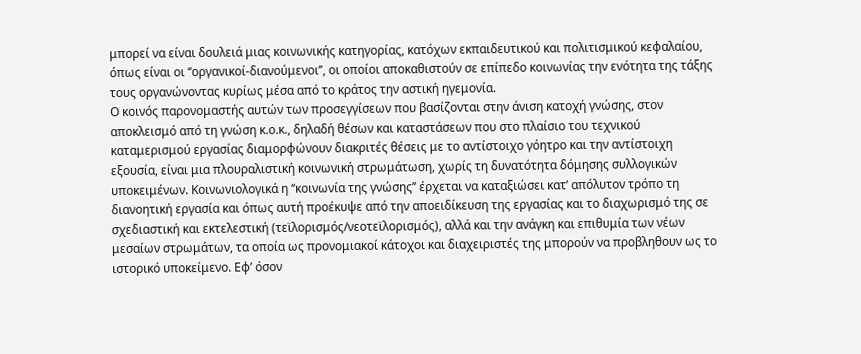μπορεί να είναι δουλειά μιας κοινωνικής κατηγορίας, κατόχων εκπαιδευτικού και πολιτισμικού κεφαλαίου, όπως είναι οι ‘‘οργανικοί-διανούμενοι’’, οι οποίοι αποκαθιστούν σε επίπεδο κοινωνίας την ενότητα της τάξης τους οργανώνοντας κυρίως μέσα από το κράτος την αστική ηγεμονία.
Ο κοινός παρονομαστής αυτών των προσεγγίσεων που βασίζονται στην άνιση κατοχή γνώσης, στον αποκλεισμό από τη γνώση κ.ο.κ., δηλαδή θέσων και καταστάσεων που στο πλαίσιο του τεχνικού καταμερισμού εργασίας διαμορφώνουν διακριτές θέσεις με το αντίστοιχο γόητρο και την αντίστοιχη εξουσία, είναι μια πλουραλιστική κοινωνική στρωμάτωση, χωρίς τη δυνατότητα δόμησης συλλογικών υποκειμένων. Κοινωνιολογικά η ‘‘κοινωνία της γνώσης’’ έρχεται να καταξιώσει κατ’ απόλυτον τρόπο τη διανοητική εργασία και όπως αυτή προέκυψε από την αποειδίκευση της εργασίας και το διαχωρισμό της σε σχεδιαστική και εκτελεστική (τεϊλορισμός/νεοτεϊλορισμός), αλλά και την ανάγκη και επιθυμία των νέων μεσαίων στρωμάτων, τα οποία ως προνομιακοί κάτοχοι και διαχειριστές της μπορούν να προβληθουν ως το ιστορικό υποκείμενο. Eφ’ όσον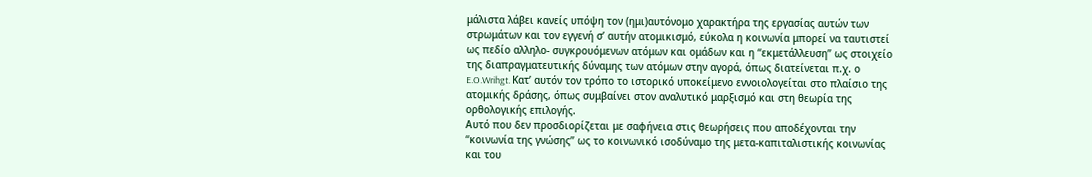μάλιστα λάβει κανείς υπόψη τον (ημι)αυτόνομο χαρακτήρα της εργασίας αυτών των στρωμάτων και τον εγγενή σ’ αυτήν ατομικισμό, εύκολα η κοινωνία μπορεί να ταυτιστεί ως πεδίο αλληλο- συγκρουόμενων ατόμων και ομάδων και η ‘‘εκμετάλλευση’’ ως στοιχείο της διαπραγματευτικής δύναμης των ατόμων στην αγορά, όπως διατείνεται π.χ. ο E.O.Wrihgt. Κατ’ αυτόν τον τρόπο το ιστορικό υποκείμενο εννοιολογείται στο πλαίσιο της ατομικής δράσης, όπως συμβαίνει στον αναλυτικό μαρξισμό και στη θεωρία της ορθολογικής επιλογής.
Αυτό που δεν προσδιορίζεται με σαφήνεια στις θεωρήσεις που αποδέχονται την ‘‘κοινωνία της γνώσης’’ ως το κοινωνικό ισοδύναμο της μετα-καπιταλιστικής κοινωνίας και του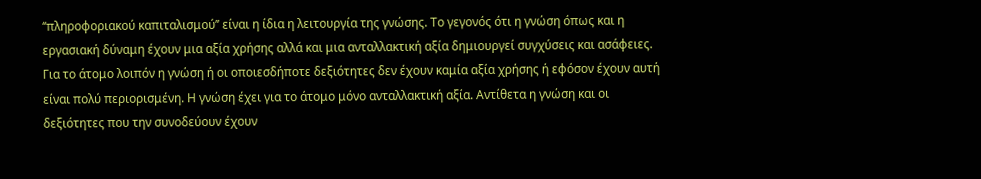‘‘πληροφοριακού καπιταλισμού’’ είναι η ίδια η λειτουργία της γνώσης. Το γεγονός ότι η γνώση όπως και η εργασιακή δύναμη έχουν μια αξία χρήσης αλλά και μια ανταλλακτική αξία δημιουργεί συγχύσεις και ασάφειες. Για το άτομο λοιπόν η γνώση ή οι οποιεσδήποτε δεξιότητες δεν έχουν καμία αξία χρήσης ή εφόσον έχουν αυτή είναι πολύ περιορισμένη. Η γνώση έχει για το άτομο μόνο ανταλλακτική αξία. Αντίθετα η γνώση και οι δεξιότητες που την συνοδεύουν έχουν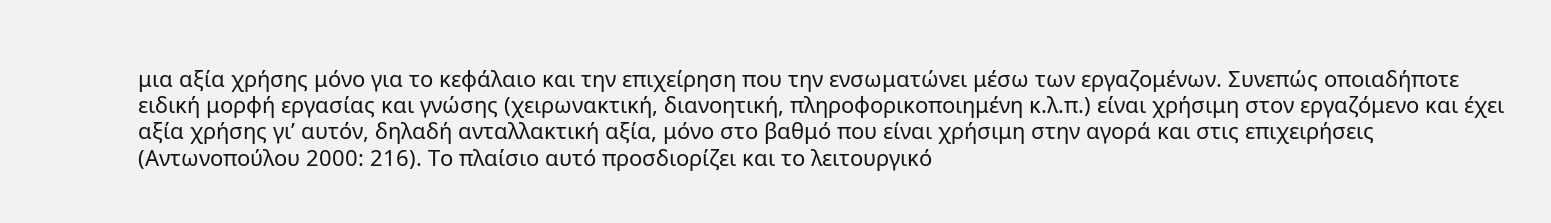μια αξία χρήσης μόνο για το κεφάλαιο και την επιχείρηση που την ενσωματώνει μέσω των εργαζομένων. Συνεπώς οποιαδήποτε ειδική μορφή εργασίας και γνώσης (χειρωνακτική, διανοητική, πληροφορικοποιημένη κ.λ.π.) είναι χρήσιμη στον εργαζόμενο και έχει αξία χρήσης γι’ αυτόν, δηλαδή ανταλλακτική αξία, μόνο στο βαθμό που είναι χρήσιμη στην αγορά και στις επιχειρήσεις (Αντωνοπούλου 2000: 216). Το πλαίσιο αυτό προσδιορίζει και το λειτουργικό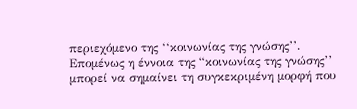περιεχόμενο της ‘‘κοινωνίας της γνώσης’’.
Επομένως η έννοια της “κοινωνίας της γνώσης’’ μπορεί να σημαίνει τη συγκεκριμένη μορφή που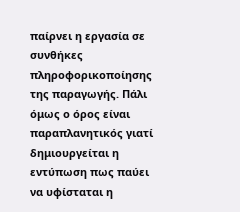παίρνει η εργασία σε συνθήκες πληροφορικοποίησης της παραγωγής. Πάλι όμως ο όρος είναι παραπλανητικός γιατί δημιουργείται η εντύπωση πως παύει να υφίσταται η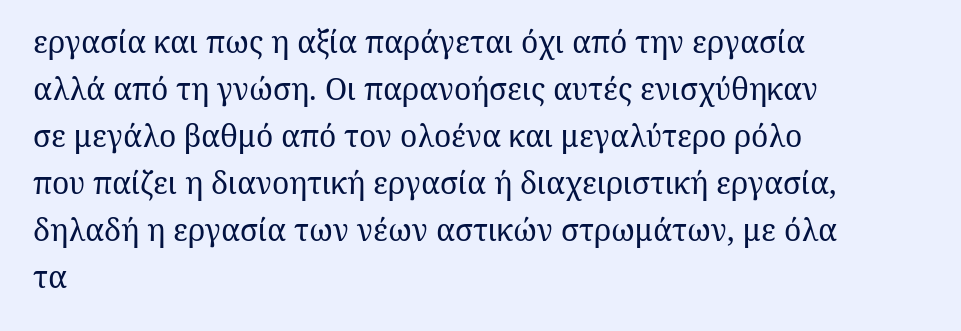εργασία και πως η αξία παράγεται όχι από την εργασία αλλά από τη γνώση. Οι παρανοήσεις αυτές ενισχύθηκαν σε μεγάλο βαθμό από τον ολοένα και μεγαλύτερο ρόλο που παίζει η διανοητική εργασία ή διαχειριστική εργασία, δηλαδή η εργασία των νέων αστικών στρωμάτων, με όλα τα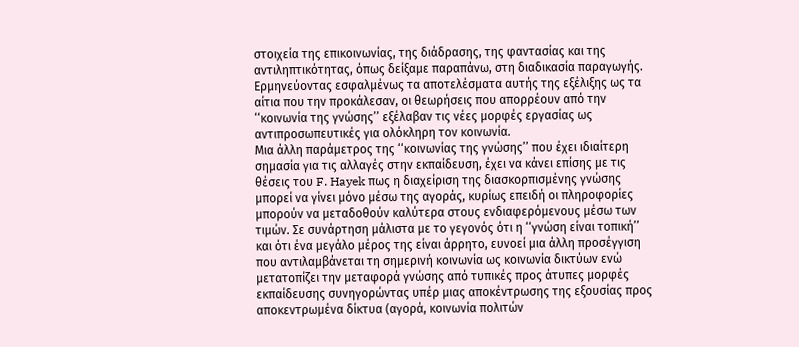στοιχεία της επικοινωνίας, της διάδρασης, της φαντασίας και της αντιληπτικότητας, όπως δείξαμε παραπάνω, στη διαδικασία παραγωγής. Ερμηνεύοντας εσφαλμένως τα αποτελέσματα αυτής της εξέλιξης ως τα αίτια που την προκάλεσαν, οι θεωρήσεις που απορρέουν από την ‘‘κοινωνία της γνώσης’’ εξέλαβαν τις νέες μορφές εργασίας ως αντιπροσωπευτικές για ολόκληρη τον κοινωνία.
Μια άλλη παράμετρος της ‘‘κοινωνίας της γνώσης’’ που έχει ιδιαίτερη σημασία για τις αλλαγές στην εκπαίδευση, έχει να κάνει επίσης με τις θέσεις του F. Hayek πως η διαχείριση της διασκορπισμένης γνώσης μπορεί να γίνει μόνο μέσω της αγοράς, κυρίως επειδή οι πληροφορίες μπορούν να μεταδοθούν καλύτερα στους ενδιαφερόμενους μέσω των τιμών. Σε συνάρτηση μάλιστα με το γεγονός ότι η ‘‘γνώση είναι τοπική’’ και ότι ένα μεγάλο μέρος της είναι άρρητο, ευνοεί μια άλλη προσέγγιση που αντιλαμβάνεται τη σημερινή κοινωνία ως κοινωνία δικτύων ενώ μετατοπίζει την μεταφορά γνώσης από τυπικές προς άτυπες μορφές εκπαίδευσης συνηγορώντας υπέρ μιας αποκέντρωσης της εξουσίας προς αποκεντρωμένα δίκτυα (αγορά, κοινωνία πολιτών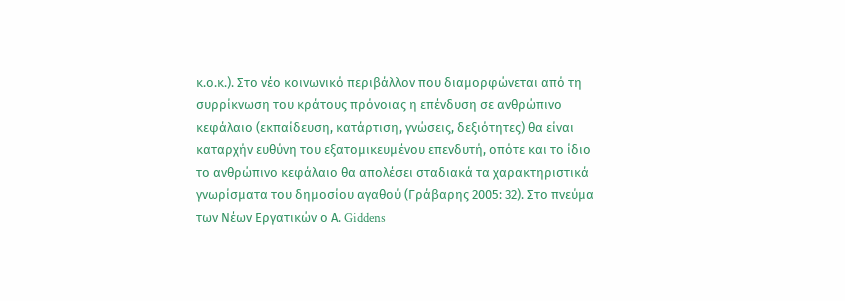κ.ο.κ.). Στο νέο κοινωνικό περιβάλλον που διαμορφώνεται από τη συρρίκνωση του κράτους πρόνοιας η επένδυση σε ανθρώπινο κεφάλαιο (εκπαίδευση, κατάρτιση, γνώσεις, δεξιότητες) θα είναι καταρχήν ευθύνη του εξατομικευμένου επενδυτή, οπότε και το ίδιο το ανθρώπινο κεφάλαιο θα απολέσει σταδιακά τα χαρακτηριστικά γνωρίσματα του δημοσίου αγαθού (Γράβαρης 2005: 32). Στο πνεύμα των Νέων Εργατικών ο Α. Giddens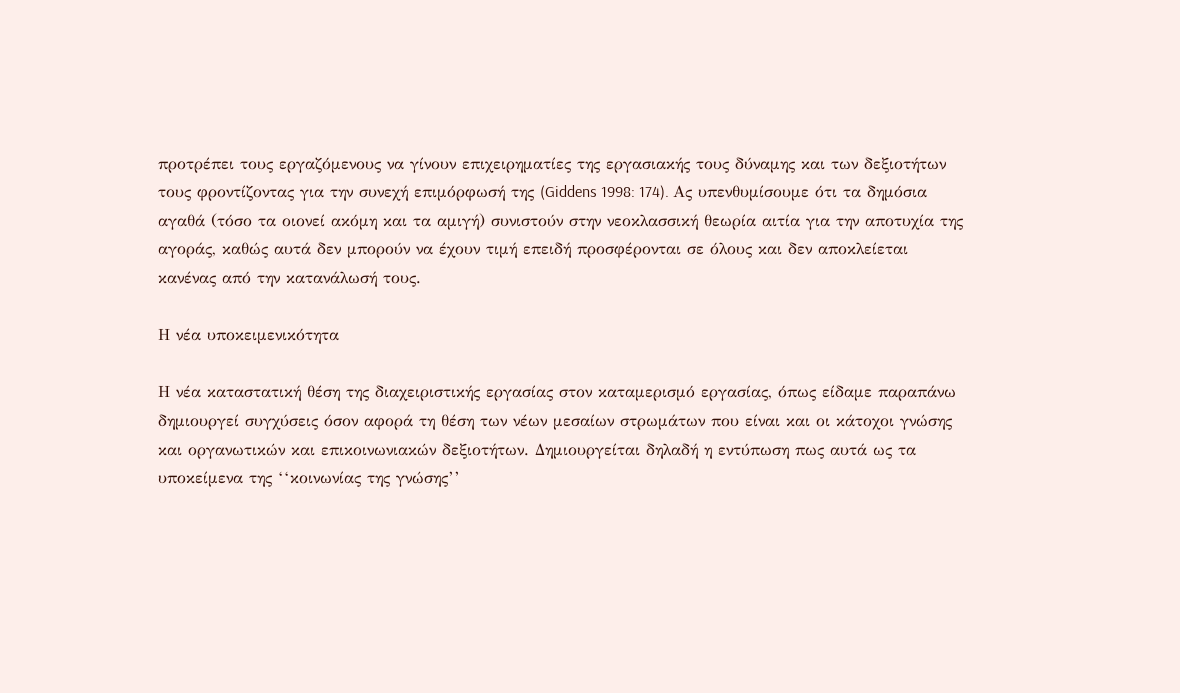προτρέπει τους εργαζόμενους να γίνουν επιχειρηματίες της εργασιακής τους δύναμης και των δεξιοτήτων τους φροντίζοντας για την συνεχή επιμόρφωσή της (Giddens 1998: 174). Ας υπενθυμίσουμε ότι τα δημόσια αγαθά (τόσο τα οιονεί ακόμη και τα αμιγή) συνιστούν στην νεοκλασσική θεωρία αιτία για την αποτυχία της αγοράς, καθώς αυτά δεν μπορούν να έχουν τιμή επειδή προσφέρονται σε όλους και δεν αποκλείεται κανένας από την κατανάλωσή τους.

Η νέα υποκειμενικότητα

Η νέα καταστατική θέση της διαχειριστικής εργασίας στον καταμερισμό εργασίας, όπως είδαμε παραπάνω δημιουργεί συγχύσεις όσον αφορά τη θέση των νέων μεσαίων στρωμάτων που είναι και οι κάτοχοι γνώσης και οργανωτικών και επικοινωνιακών δεξιοτήτων. Δημιουργείται δηλαδή η εντύπωση πως αυτά ως τα υποκείμενα της ‘‘κοινωνίας της γνώσης’’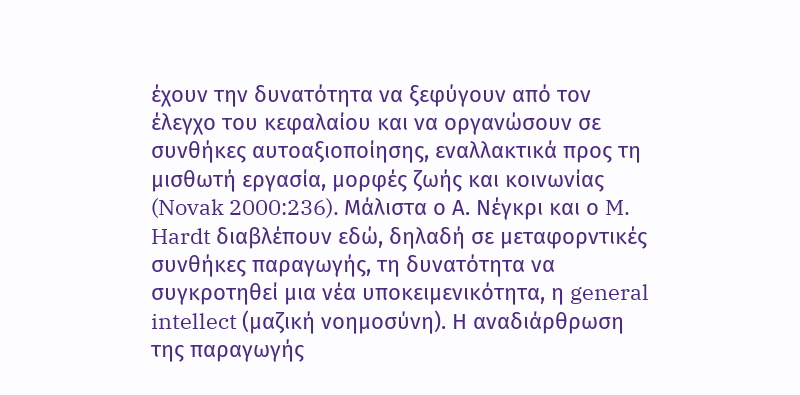έχουν την δυνατότητα να ξεφύγουν από τον έλεγχο του κεφαλαίου και να οργανώσουν σε συνθήκες αυτοαξιοποίησης, εναλλακτικά προς τη μισθωτή εργασία, μορφές ζωής και κοινωνίας (Novak 2000:236). Μάλιστα ο Α. Νέγκρι και ο M. Hardt διαβλέπουν εδώ, δηλαδή σε μεταφορντικές συνθήκες παραγωγής, τη δυνατότητα να συγκροτηθεί μια νέα υποκειμενικότητα, η general intellect (μαζική νοημοσύνη). Η αναδιάρθρωση της παραγωγής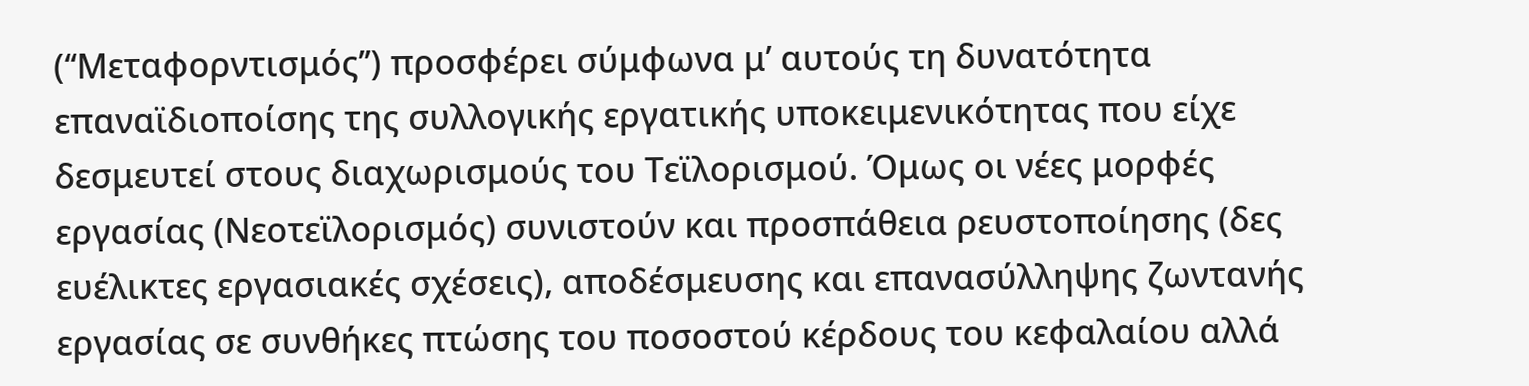(‘‘Μεταφορντισμός’’) προσφέρει σύμφωνα μ’ αυτούς τη δυνατότητα επαναϊδιοποίσης της συλλογικής εργατικής υποκειμενικότητας που είχε δεσμευτεί στους διαχωρισμούς του Τεϊλορισμού. Όμως οι νέες μορφές εργασίας (Νεοτεϊλορισμός) συνιστούν και προσπάθεια ρευστοποίησης (δες ευέλικτες εργασιακές σχέσεις), αποδέσμευσης και επανασύλληψης ζωντανής εργασίας σε συνθήκες πτώσης του ποσοστού κέρδους του κεφαλαίου αλλά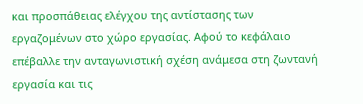και προσπάθειας ελέγχου της αντίστασης των εργαζομένων στο χώρο εργασίας. Αφού το κεφάλαιο επέβαλλε την ανταγωνιστική σχέση ανάμεσα στη ζωντανή εργασία και τις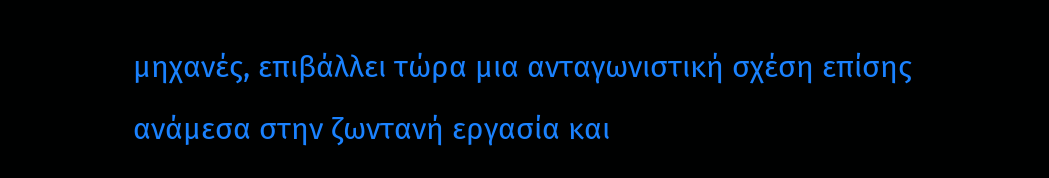μηχανές, επιβάλλει τώρα μια ανταγωνιστική σχέση επίσης ανάμεσα στην ζωντανή εργασία και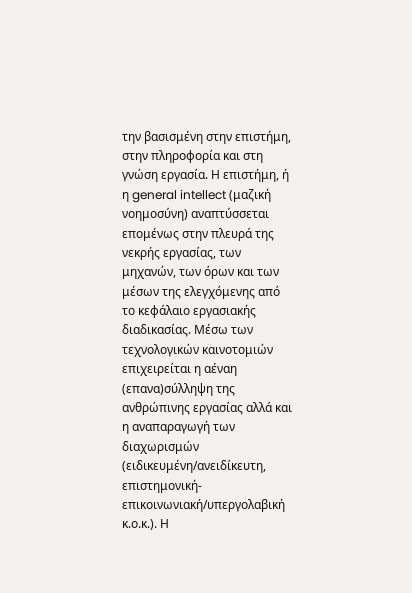την βασισμένη στην επιστήμη, στην πληροφορία και στη γνώση εργασία. Η επιστήμη, ή η general intellect (μαζική νοημοσύνη) αναπτύσσεται επομένως στην πλευρά της νεκρής εργασίας, των μηχανών, των όρων και των μέσων της ελεγχόμενης από το κεφάλαιο εργασιακής διαδικασίας. Μέσω των τεχνολογικών καινοτομιών επιχειρείται η αέναη (επανα)σύλληψη της ανθρώπινης εργασίας αλλά και η αναπαραγωγή των διαχωρισμών (ειδικευμένη/ανειδίκευτη, επιστημονική-επικοινωνιακή/υπεργολαβική κ.ο.κ.). Η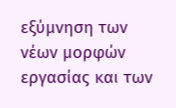εξύμνηση των νέων μορφών εργασίας και των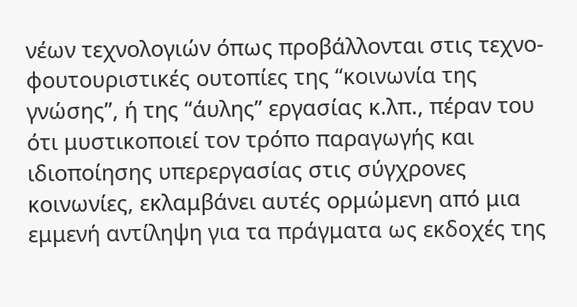νέων τεχνολογιών όπως προβάλλονται στις τεχνο-φουτουριστικές ουτοπίες της ‘‘κοινωνία της γνώσης’’, ή της ‘‘άυλης’’ εργασίας κ.λπ., πέραν του ότι μυστικοποιεί τον τρόπο παραγωγής και ιδιοποίησης υπερεργασίας στις σύγχρονες κοινωνίες, εκλαμβάνει αυτές ορμώμενη από μια εμμενή αντίληψη για τα πράγματα ως εκδοχές της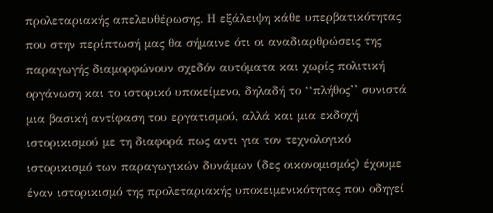προλεταριακής απελευθέρωσης. Η εξάλειψη κάθε υπερβατικότητας που στην περίπτωσή μας θα σήμαινε ότι οι αναδιαρθρώσεις της παραγωγής διαμορφώνουν σχεδόν αυτόματα και χωρίς πολιτική οργάνωση και το ιστορικό υποκείμενο, δηλαδή το ‘‘πλήθος’’ συνιστά μια βασική αντίφαση του εργατισμού, αλλά και μια εκδοχή ιστορικισμού με τη διαφορά πως αντι για τον τεχνολογικό ιστορικισμό των παραγωγικών δυνάμων (δες οικονομισμός) έχουμε έναν ιστορικισμό της προλεταριακής υποκειμενικότητας που οδηγεί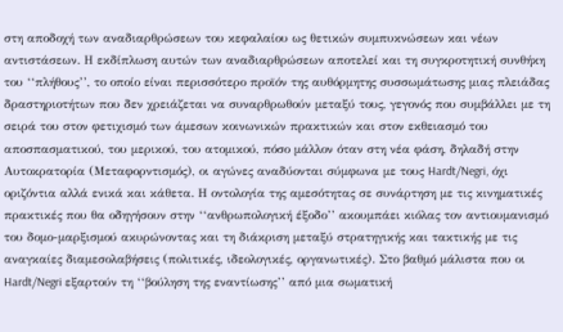στη αποδοχή των αναδιαρθρώσεων του κεφαλαίου ως θετικών συμπυκνώσεων και νέων αντιστάσεων. Η εκδίπλωση αυτών των αναδιαρθρώσεων αποτελεί και τη συγκροτητική συνθήκη του ‘‘πλήθους’’, το οποίο είναι περισσότερο προϊόν της αυθόρμητης συσσωμάτωσης μιας πλειάδας δραστηριοτήτων που δεν χρειάζεται να συναρθρωθούν μεταξύ τους, γεγονός που συμβάλλει με τη σειρά του στον φετιχισμό των άμεσων κοινωνικών πρακτικών και στον εκθειασμό του αποσπασματικού, του μερικού, του ατομικού, πόσο μάλλον όταν στη νέα φάση, δηλαδή στην Αυτοκρατορία (Μεταφορντισμός), οι αγώνες αναδύονται σύμφωνα με τους Hardt/Negri, όχι οριζόντια αλλά ενικά και κάθετα. Η οντολογία της αμεσότητας σε συνάρτηση με τις κινηματικές πρακτικές που θα οδηγήσουν στην ‘‘ανθρωπολογική έξοδο’’ ακουμπάει κιόλας τον αντιουμανισμό του δομο-μαρξισμού ακυρώνοντας και τη διάκριση μεταξύ στρατηγικής και τακτικής με τις αναγκαίες διαμεσολαβήσεις (πολιτικές, ιδεολογικές, οργανωτικές). Στο βαθμό μάλιστα που οι Hardt/Negri εξαρτούν τη ‘‘βούληση της εναντίωσης’’ από μια σωματική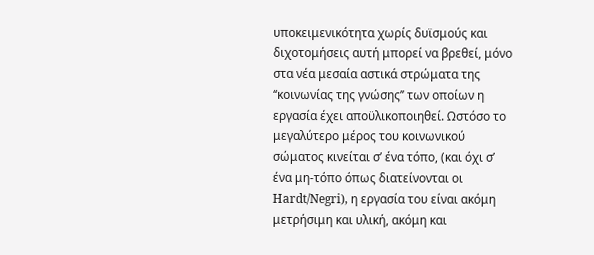υποκειμενικότητα χωρίς δυϊσμούς και διχοτομήσεις αυτή μπορεί να βρεθεί, μόνο στα νέα μεσαία αστικά στρώματα της ‘‘κοινωνίας της γνώσης’’ των οποίων η εργασία έχει αποϋλικοποιηθεί. Ωστόσο το μεγαλύτερο μέρος του κοινωνικού σώματος κινείται σ’ ένα τόπο, (και όχι σ’ ένα μη-τόπο όπως διατείνονται οι Hardt/Negri), η εργασία του είναι ακόμη μετρήσιμη και υλική, ακόμη και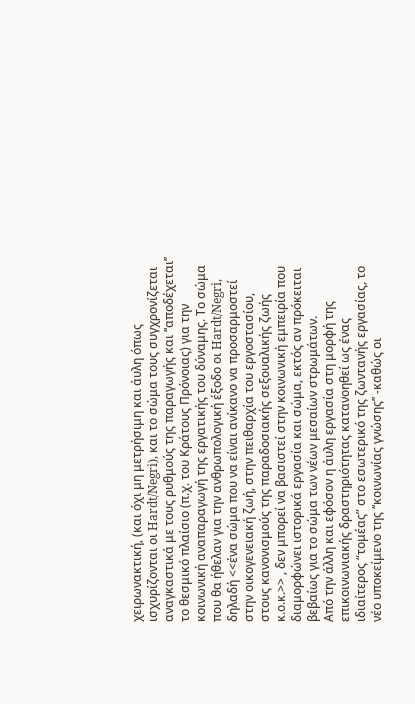χειρωνακτική, (και όχι μη μετρήσιμη και άυλη όπως ισχυρίζονται οι Hardt/Negri), και το σώμα τους συγχρονίζεται αναγκαστικά με τους ρυθμούς της παραγωγής και ‘‘αποδέχεται’’ το θεσμικό πλαίσιο (π.χ. του Κράτους Πρόνοιας) για την κοινωνική αναπαραγωγή της εργατικής του δύναμης. Το σώμα που θα ήθελαν για την ανθρωπολογική έξοδο οι Hardt/Negri, δηλαδή <<ένα σώμα που να είναι ανίκανο να προσαρμοστεί στην οικογενειακή ζωή, στην πειθαρχία του εργοστασίου, στους κανονισμούς της παραδοσιακής σεξουαλικής ζωής κ.ο.κ.>> , δεν μπορεί να βασιστεί στην κοινωνική εμπειρία που διαμορφώνει ιστορικά εργασία και σώμα, εκτός αν πρόκειται βεβαίως για το σώμα των νέων μεσαίων στρωμάτων.
Από την άλλη και εφόσον η άυλη εργασία στη μορφή της επικοινωνιακής δραστηριότητας κατανοηθεί ως ένας ιδιαίτερος “τομέας” στο εσωτερικό της ζωντανής εργασίας, το νέο υποκείμενο της ‘‘κοινωνίας γνώσης’’ -καθώς οι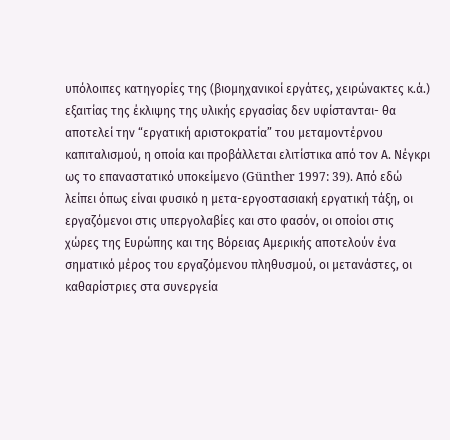υπόλοιπες κατηγορίες της (βιομηχανικοί εργάτες, χειρώνακτες κ.ά.) εξαιτίας της έκλιψης της υλικής εργασίας δεν υφίστανται- θα αποτελεί την “εργατική αριστοκρατία” του μεταμοντέρνου καπιταλισμού, η οποία και προβάλλεται ελιτίστικα από τον Α. Νέγκρι ως το επαναστατικό υποκείμενο (Günther 1997: 39). Από εδώ λείπει όπως είναι φυσικό η μετα-εργοστασιακή εργατική τάξη, οι εργαζόμενοι στις υπεργολαβίες και στο φασόν, οι οποίοι στις χώρες της Ευρώπης και της Βόρειας Αμερικής αποτελούν ένα σηματικό μέρος του εργαζόμενου πληθυσμού, οι μετανάστες, οι καθαρίστριες στα συνεργεία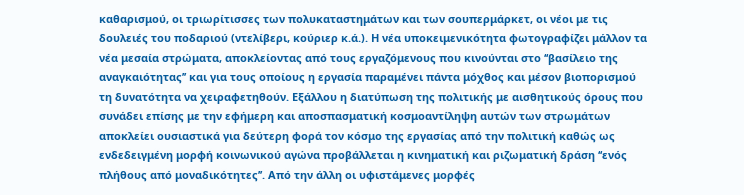καθαρισμού, οι τριωρίτισσες των πολυκαταστημάτων και των σουπερμάρκετ, οι νέοι με τις δουλειές του ποδαριού (ντελίβερι, κούριερ κ.ά.). Η νέα υποκειμενικότητα φωτογραφίζει μάλλον τα νέα μεσαία στρώματα, αποκλείοντας από τους εργαζόμενους που κινούνται στο ‘‘βασίλειο της αναγκαιότητας’’ και για τους οποίους η εργασία παραμένει πάντα μόχθος και μέσον βιοπορισμού τη δυνατότητα να χειραφετηθούν. Εξάλλου η διατύπωση της πολιτικής με αισθητικούς όρους που συνάδει επίσης με την εφήμερη και αποσπασματική κοσμοαντίληψη αυτών των στρωμάτων αποκλείει ουσιαστικά για δεύτερη φορά τον κόσμο της εργασίας από την πολιτική καθώς ως ενδεδειγμένη μορφή κοινωνικού αγώνα προβάλλεται η κινηματική και ριζωματική δράση ‘‘ενός πλήθους από μοναδικότητες’’. Από την άλλη οι υφιστάμενες μορφές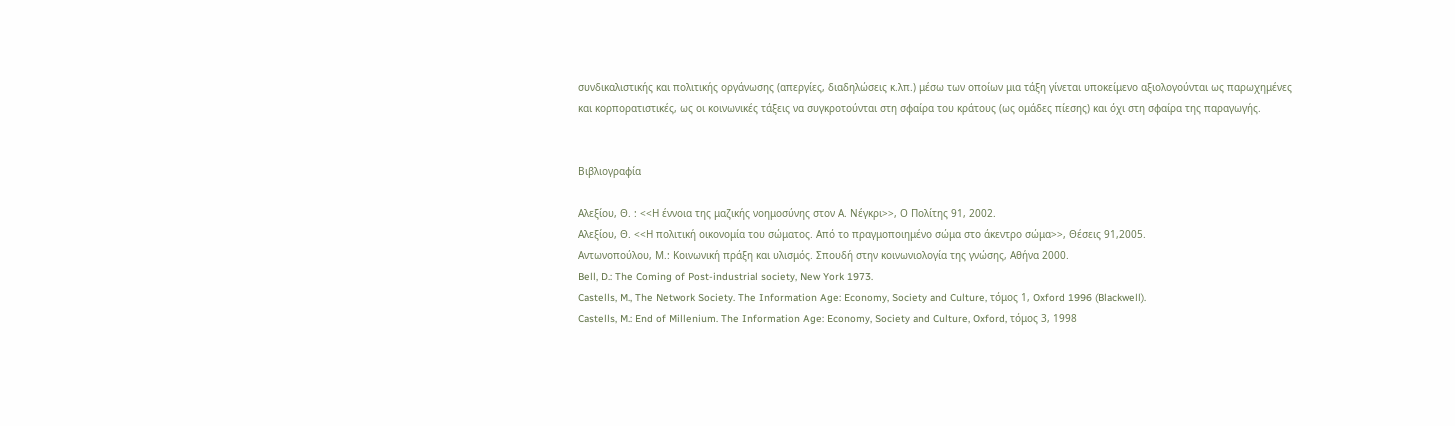συνδικαλιστικής και πολιτικής οργάνωσης (απεργίες, διαδηλώσεις κ.λπ.) μέσω των οποίων μια τάξη γίνεται υποκείμενο αξιολογούνται ως παρωχημένες και κορπορατιστικές, ως οι κοινωνικές τάξεις να συγκροτούνται στη σφαίρα του κράτους (ως ομάδες πίεσης) και όχι στη σφαίρα της παραγωγής.


Βιβλιογραφία

Aλεξίου, Θ. : <<Η έννοια της μαζικής νοημοσύνης στον Α. Νέγκρι>>, Ο Πολίτης 91, 2002.
Αλεξίου, Θ. <<Η πολιτική οικονομία του σώματος. Από το πραγμοποιημένο σώμα στο άκεντρο σώμα>>, Θέσεις 91,2005.
Αντωνοπούλου, Μ.: Κοινωνική πράξη και υλισμός. Σπουδή στην κοινωνιολογία της γνώσης, Αθήνα 2000.
Bell, D.: The Coming of Post-industrial society, New York 1973.
Castells, M., The Network Society. The Information Age: Economy, Society and Culture, τόμος 1, Oxford 1996 (Blackwell).
Castells, M.: End of Millenium. The Information Age: Economy, Society and Culture, Oxford, τόμος 3, 1998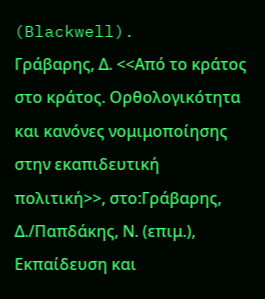(Blackwell).
Γράβαρης, Δ. <<Από το κράτος στο κράτος. Ορθολογικότητα και κανόνες νομιμοποίησης στην εκαπιδευτική πολιτική>>, στο:Γράβαρης, Δ./Παπδάκης, Ν. (επιμ.), Εκπαίδευση και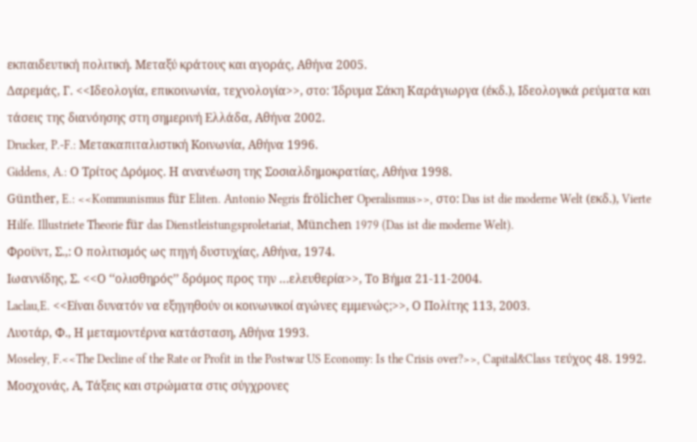εκπαιδευτική πολιτική. Μεταξύ κράτους και αγοράς, Αθήνα 2005.
Δαρεμάς, Γ. <<Ιδεολογία, επικοινωνία, τεχνολογία>>, στο: Ίδρυμα Σάκη Καράγιωργα (έκδ.), Ιδεολογικά ρεύματα και τάσεις της διανόησης στη σημερινή Ελλάδα, Αθήνα 2002.
Drucker, P.-F.: Mετακαπιταλιστική Kοινωνία, Aθήνα 1996.
Giddens, A.: Ο Τρίτος Δρόμος. Η ανανέωση της Σοσιαλδημοκρατίας, Αθήνα 1998.
Günther, E.: <<Kommunismus für Eliten. Antonio Νegris frölicher Operalismus>>, στο: Das ist die moderne Welt (εκδ.), Vierte Ηilfe. Illustriete Τheorie für das Dienstleistungsproletariat, München 1979 (Das ist die moderne Welt).
Φροϋντ, Σ.,: Ο πολιτισμός ως πηγή δυστυχίας, Αθήνα, 1974.
Ιωαννίδης, Σ. <<Ο ‘‘ολισθηρός’’ δρόμος προς την …ελευθερία>>, Το Βήμα 21-11-2004.
Laclau,E. <<Είναι δυνατόν να εξηγηθούν οι κοινωνικοί αγώνες εμμενώς;>>, Ο Πολίτης 113, 2003.
Λυοτάρ, Φ., Η μεταμοντέρνα κατάσταση, Αθήνα 1993.
Moseley, F.<<The Decline of the Rate or Profit in the Postwar US Economy: Is the Crisis over?>>, Capital&Class τεύχος 48. 1992.
Μοσχονάς, Α, Τάξεις και στρώματα στις σύγχρονες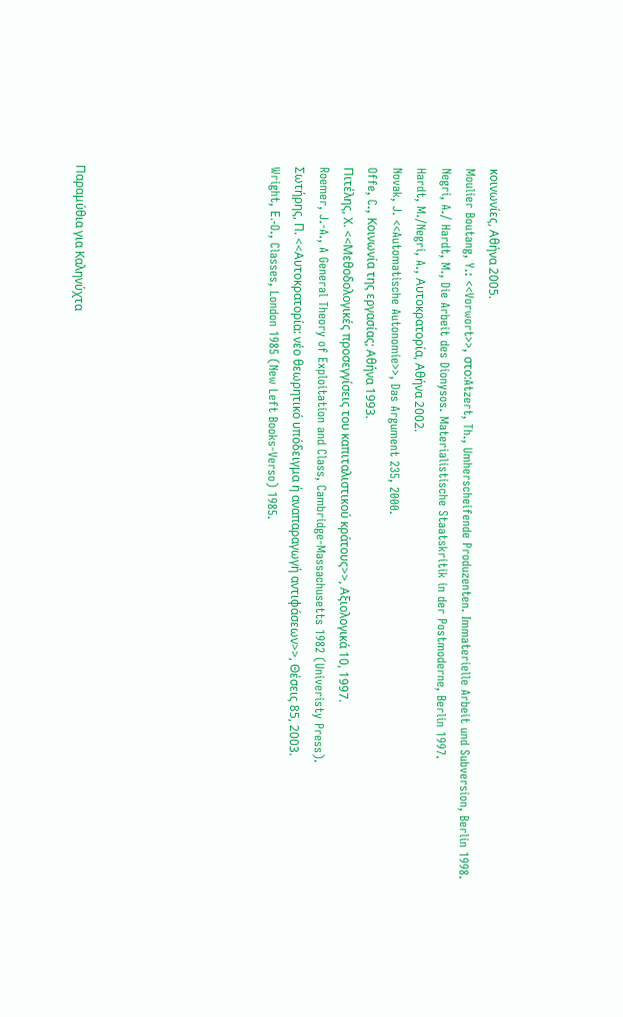κοινωνίες, Αθήνα 2005.
Moulier Boutang, Y.: <<Vorwort>>, στο:Atzert, Th., Umherscheifende Produzenten. Immaterielle Arbeit und Subversion, Berlin 1998.
Negri, A./ Hardt, M., Die Arbeit des Dionysos. Materialistische Staatskritik in der Postmoderne, Berlin 1997.
Hardt, M./Negri, A., Αυτοκρατορία, Αθήνα 2002.
Novak, J. <<Automatische Autonomie>>, Das Argument 235, 2000.
Offe, C., Koινωνία της εργασίας; Αθήνα 1993.
Πιτέλης, Χ. <<Μεθοδολογικές προσεγγίσεις του καπιταλιστικού κράτους>>, Αξιολογικά 10, 1997.
Roemer, J.-A., A General Theory of Exploitation and Class, Cambridge-Massachusetts 1982 (Univeristy Press).
Σωτήρης, Π. <<Αυτοκρατορία: νέο θεωρητικό υπόδειγμα ή αναπαραγωγή αντιφάσεων>>, Θέσεις 85, 2003.
Wright, Ε.-O., Classes, London 1985 (New Left Books-Verso) 1985.







Παραμύθια για Καληνύχτα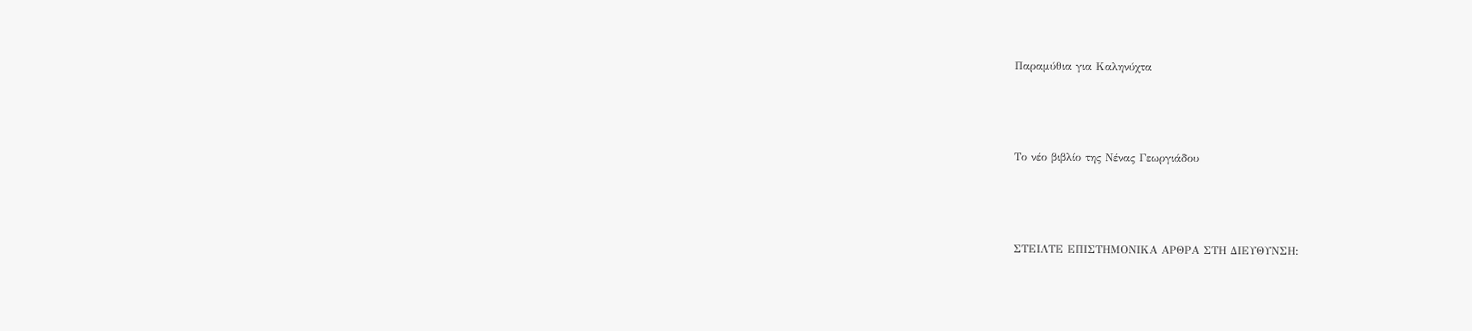Παραμύθια για Καληνύχτα



Το νέο βιβλίο της Νένας Γεωργιάδου



ΣΤΕΙΛΤΕ ΕΠΙΣΤΗΜΟΝΙΚΑ ΑΡΘΡΑ ΣΤΗ ΔΙΕΥΘΥΝΣΗ: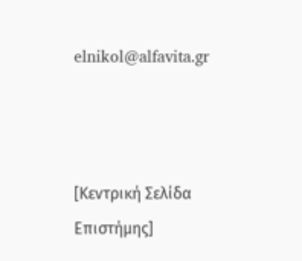elnikol@alfavita.gr



[Κεντρική Σελίδα Επιστήμης]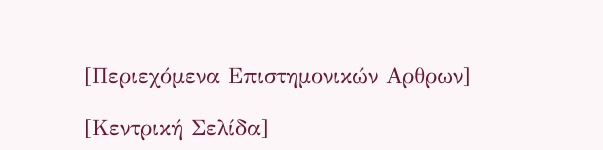[Περιεχόμενα Επιστημονικών Αρθρων]

[Κεντρική Σελίδα]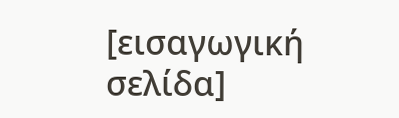[εισαγωγική σελίδα]